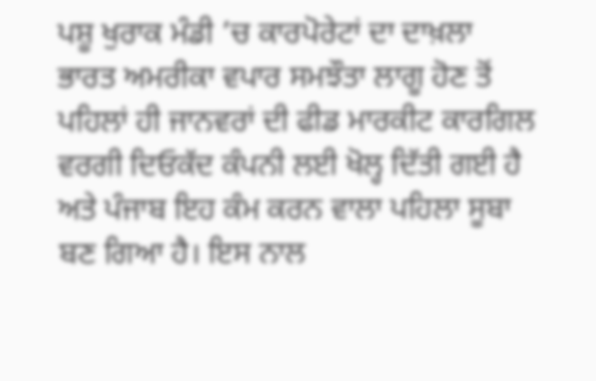ਪਸ਼ੂ ਖੁਰਾਕ ਮੰਡੀ ’ਚ ਕਾਰਪੋਰੇਟਾਂ ਦਾ ਦਾਖ਼ਲਾ
ਭਾਰਤ ਅਮਰੀਕਾ ਵਪਾਰ ਸਮਝੌਤਾ ਲਾਗੂ ਹੋਣ ਤੋਂ ਪਹਿਲਾਂ ਹੀ ਜਾਨਵਰਾਂ ਦੀ ਫੀਡ ਮਾਰਕੀਟ ਕਾਰਗਿਲ ਵਰਗੀ ਦਿਓਕੱਦ ਕੰਪਨੀ ਲਈ ਖੋਲ੍ਹ ਦਿੱਤੀ ਗਈ ਹੈ ਅਤੇ ਪੰਜਾਬ ਇਹ ਕੰਮ ਕਰਨ ਵਾਲਾ ਪਹਿਲਾ ਸੂਬਾ ਬਣ ਗਿਆ ਹੈ। ਇਸ ਨਾਲ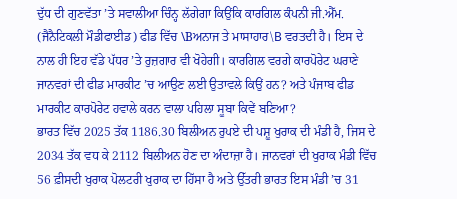ਦੁੱਧ ਦੀ ਗੁਣਵੱਤਾ ’ਤੇ ਸਵਾਲੀਆ ਚਿੰਨ੍ਹ ਲੱਗੇਗਾ ਕਿਉਂਕਿ ਕਾਰਗਿਲ ਕੰਪਨੀ ਜੀ.ਐੱਮ. (ਜੈਨੈਟਿਕਲੀ ਮੌਡੀਫਾਈਡ) ਫੀਡ ਵਿੱਚ \Bਅਨਾਜ ਤੇ ਮਾਸਾਹਾਰ\B ਵਰਤਦੀ ਹੈ। ਇਸ ਦੇ ਨਾਲ ਹੀ ਇਹ ਵੱਡੇ ਪੱਧਰ ’ਤੇ ਰੁਜ਼ਗਾਰ ਵੀ ਖੋਹੇਗੀ। ਕਾਰਗਿਲ ਵਰਗੇ ਕਾਰਪੋਰੇਟ ਘਰਾਣੇ ਜਾਨਵਰਾਂ ਦੀ ਫੀਡ ਮਾਰਕੀਟ ’ਚ ਆਉਣ ਲਈ ਉਤਾਵਲੇ ਕਿਉਂ ਹਨ? ਅਤੇ ਪੰਜਾਬ ਫੀਡ ਮਾਰਕੀਟ ਕਾਰਪੋਰੇਟ ਹਵਾਲੇ ਕਰਨ ਵਾਲਾ ਪਹਿਲਾ ਸੂਬਾ ਕਿਵੇਂ ਬਣਿਆ?
ਭਾਰਤ ਵਿੱਚ 2025 ਤੱਕ 1186.30 ਬਿਲੀਅਨ ਰੁਪਏ ਦੀ ਪਸ਼ੂ ਖੁਰਾਕ ਦੀ ਮੰਡੀ ਹੈ, ਜਿਸ ਦੇ 2034 ਤੱਕ ਵਧ ਕੇ 2112 ਬਿਲੀਅਨ ਹੋਣ ਦਾ ਅੰਦਾਜ਼ਾ ਹੈ। ਜਾਨਵਰਾਂ ਦੀ ਖੁਰਾਕ ਮੰਡੀ ਵਿੱਚ 56 ਫ਼ੀਸਦੀ ਖੁਰਾਕ ਪੋਲਟਰੀ ਖੁਰਾਕ ਦਾ ਹਿੱਸਾ ਹੈ ਅਤੇ ਉੱਤਰੀ ਭਾਰਤ ਇਸ ਮੰਡੀ ’ਚ 31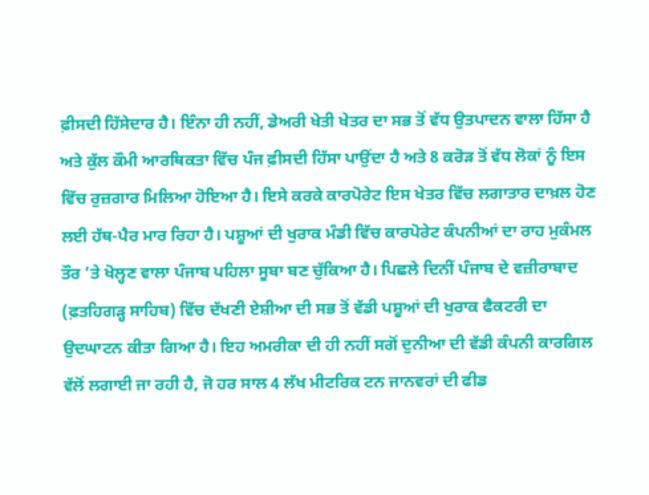ਫ਼ੀਸਦੀ ਹਿੱਸੇਦਾਰ ਹੈ। ਇੰਨਾ ਹੀ ਨਹੀਂ, ਡੇਅਰੀ ਖੇਤੀ ਖੇਤਰ ਦਾ ਸਭ ਤੋਂ ਵੱਧ ਉਤਪਾਦਨ ਵਾਲਾ ਹਿੱਸਾ ਹੈ ਅਤੇ ਕੁੱਲ ਕੌਮੀ ਆਰਥਿਕਤਾ ਵਿੱਚ ਪੰਜ ਫ਼ੀਸਦੀ ਹਿੱਸਾ ਪਾਉਂਦਾ ਹੈ ਅਤੇ 8 ਕਰੋੜ ਤੋਂ ਵੱਧ ਲੋਕਾਂ ਨੂੰ ਇਸ ਵਿੱਚ ਰੁਜ਼ਗਾਰ ਮਿਲਿਆ ਹੋਇਆ ਹੈ। ਇਸੇ ਕਰਕੇ ਕਾਰਪੋਰੇਟ ਇਸ ਖੇਤਰ ਵਿੱਚ ਲਗਾਤਾਰ ਦਾਖ਼ਲ ਹੋਣ ਲਈ ਹੱਥ-ਪੈਰ ਮਾਰ ਰਿਹਾ ਹੈ। ਪਸ਼ੂਆਂ ਦੀ ਖੁਰਾਕ ਮੰਡੀ ਵਿੱਚ ਕਾਰਪੋਰੇਟ ਕੰਪਨੀਆਂ ਦਾ ਰਾਹ ਮੁਕੰਮਲ ਤੌਰ ’ਤੇ ਖੋਲ੍ਹਣ ਵਾਲਾ ਪੰਜਾਬ ਪਹਿਲਾ ਸੂਬਾ ਬਣ ਚੁੱਕਿਆ ਹੈ। ਪਿਛਲੇ ਦਿਨੀਂ ਪੰਜਾਬ ਦੇ ਵਜ਼ੀਰਾਬਾਦ (ਫ਼ਤਹਿਗੜ੍ਹ ਸਾਹਿਬ) ਵਿੱਚ ਦੱਖਣੀ ਏਸ਼ੀਆ ਦੀ ਸਭ ਤੋਂ ਵੱਡੀ ਪਸ਼ੂਆਂ ਦੀ ਖੁਰਾਕ ਫੈਕਟਰੀ ਦਾ ਉਦਘਾਟਨ ਕੀਤਾ ਗਿਆ ਹੈ। ਇਹ ਅਮਰੀਕਾ ਦੀ ਹੀ ਨਹੀਂ ਸਗੋਂ ਦੁਨੀਆ ਦੀ ਵੱਡੀ ਕੰਪਨੀ ਕਾਰਗਿਲ ਵੱਲੋਂ ਲਗਾਈ ਜਾ ਰਹੀ ਹੈ, ਜੋ ਹਰ ਸਾਲ 4 ਲੱਖ ਮੀਟਰਿਕ ਟਨ ਜਾਨਵਰਾਂ ਦੀ ਫੀਡ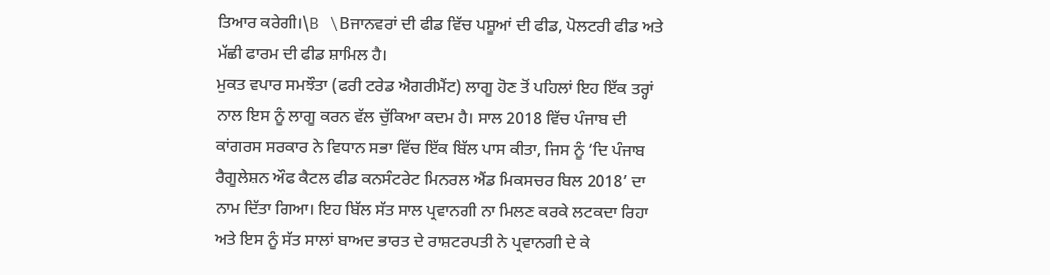ਤਿਆਰ ਕਰੇਗੀ।\B \Bਜਾਨਵਰਾਂ ਦੀ ਫੀਡ ਵਿੱਚ ਪਸ਼ੂਆਂ ਦੀ ਫੀਡ, ਪੋਲਟਰੀ ਫੀਡ ਅਤੇ ਮੱਛੀ ਫਾਰਮ ਦੀ ਫੀਡ ਸ਼ਾਮਿਲ ਹੈ।
ਮੁਕਤ ਵਪਾਰ ਸਮਝੌਤਾ (ਫਰੀ ਟਰੇਡ ਐਗਰੀਮੈਂਟ) ਲਾਗੂ ਹੋਣ ਤੋਂ ਪਹਿਲਾਂ ਇਹ ਇੱਕ ਤਰ੍ਹਾਂ ਨਾਲ ਇਸ ਨੂੰ ਲਾਗੂ ਕਰਨ ਵੱਲ ਚੁੱਕਿਆ ਕਦਮ ਹੈ। ਸਾਲ 2018 ਵਿੱਚ ਪੰਜਾਬ ਦੀ ਕਾਂਗਰਸ ਸਰਕਾਰ ਨੇ ਵਿਧਾਨ ਸਭਾ ਵਿੱਚ ਇੱਕ ਬਿੱਲ ਪਾਸ ਕੀਤਾ, ਜਿਸ ਨੂੰ ‘ਦਿ ਪੰਜਾਬ ਰੈਗੂਲੇਸ਼ਨ ਔਫ ਕੈਟਲ ਫੀਡ ਕਨਸੰਟਰੇਟ ਮਿਨਰਲ ਐਂਡ ਮਿਕਸਚਰ ਬਿਲ 2018’ ਦਾ ਨਾਮ ਦਿੱਤਾ ਗਿਆ। ਇਹ ਬਿੱਲ ਸੱਤ ਸਾਲ ਪ੍ਰਵਾਨਗੀ ਨਾ ਮਿਲਣ ਕਰਕੇ ਲਟਕਦਾ ਰਿਹਾ ਅਤੇ ਇਸ ਨੂੰ ਸੱਤ ਸਾਲਾਂ ਬਾਅਦ ਭਾਰਤ ਦੇ ਰਾਸ਼ਟਰਪਤੀ ਨੇ ਪ੍ਰਵਾਨਗੀ ਦੇ ਕੇ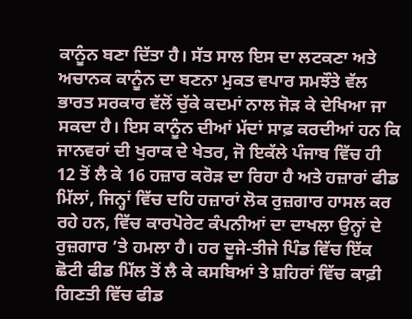ਕਾਨੂੰਨ ਬਣਾ ਦਿੱਤਾ ਹੈ। ਸੱਤ ਸਾਲ ਇਸ ਦਾ ਲਟਕਣਾ ਅਤੇ ਅਚਾਨਕ ਕਾਨੂੰਨ ਦਾ ਬਣਨਾ ਮੁਕਤ ਵਪਾਰ ਸਮਝੌਤੇ ਵੱਲ ਭਾਰਤ ਸਰਕਾਰ ਵੱਲੋਂ ਚੁੱਕੇ ਕਦਮਾਂ ਨਾਲ ਜੋੜ ਕੇ ਦੇਖਿਆ ਜਾ ਸਕਦਾ ਹੈ। ਇਸ ਕਾਨੂੰਨ ਦੀਆਂ ਮੱਦਾਂ ਸਾਫ਼ ਕਰਦੀਆਂ ਹਨ ਕਿ ਜਾਨਵਰਾਂ ਦੀ ਖੁਰਾਕ ਦੇ ਖੇਤਰ, ਜੋ ਇਕੱਲੇ ਪੰਜਾਬ ਵਿੱਚ ਹੀ 12 ਤੋਂ ਲੈ ਕੇ 16 ਹਜ਼ਾਰ ਕਰੋੜ ਦਾ ਰਿਹਾ ਹੈ ਅਤੇ ਹਜ਼ਾਰਾਂ ਫੀਡ ਮਿੱਲਾਂ, ਜਿਨ੍ਹਾਂ ਵਿੱਚ ਦਹਿ ਹਜ਼ਾਰਾਂ ਲੋਕ ਰੁਜ਼ਗਾਰ ਹਾਸਲ ਕਰ ਰਹੇ ਹਨ, ਵਿੱਚ ਕਾਰਪੋਰੇਟ ਕੰਪਨੀਆਂ ਦਾ ਦਾਖਲਾ ਉਨ੍ਹਾਂ ਦੇ ਰੁਜ਼ਗਾਰ ’ਤੇ ਹਮਲਾ ਹੈ। ਹਰ ਦੂਜੇ-ਤੀਜੇ ਪਿੰਡ ਵਿੱਚ ਇੱਕ ਛੋਟੀ ਫੀਡ ਮਿੱਲ ਤੋਂ ਲੈ ਕੇ ਕਸਬਿਆਂ ਤੇ ਸ਼ਹਿਰਾਂ ਵਿੱਚ ਕਾਫ਼ੀ ਗਿਣਤੀ ਵਿੱਚ ਫੀਡ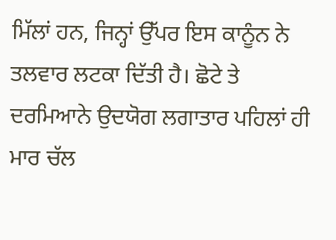ਮਿੱਲਾਂ ਹਨ, ਜਿਨ੍ਹਾਂ ਉੱਪਰ ਇਸ ਕਾਨੂੰਨ ਨੇ ਤਲਵਾਰ ਲਟਕਾ ਦਿੱਤੀ ਹੈ। ਛੋਟੇ ਤੇ ਦਰਮਿਆਨੇ ਉਦਯੋਗ ਲਗਾਤਾਰ ਪਹਿਲਾਂ ਹੀ ਮਾਰ ਚੱਲ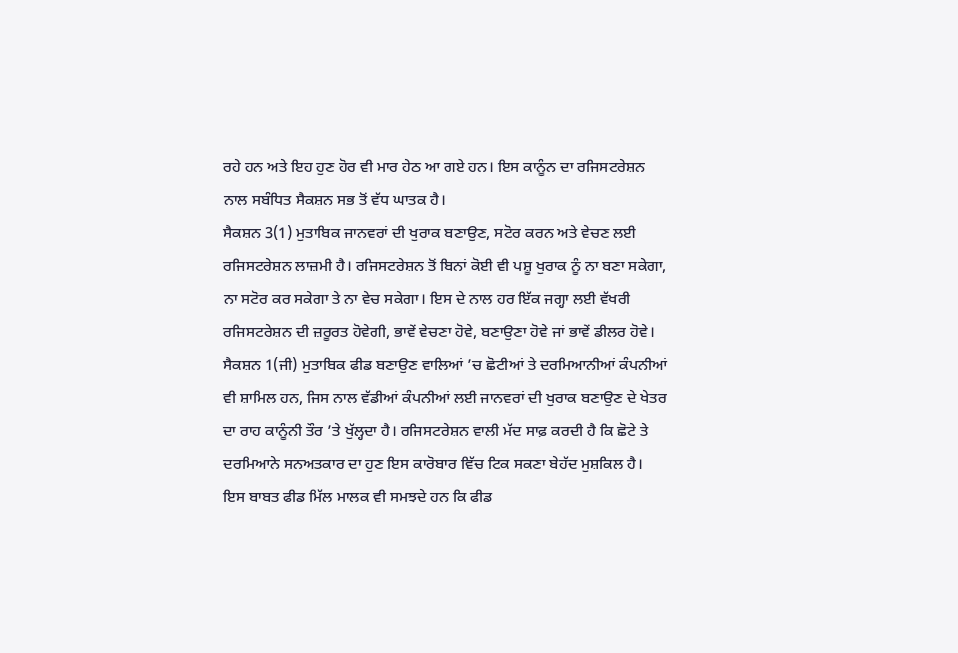ਰਹੇ ਹਨ ਅਤੇ ਇਹ ਹੁਣ ਹੋਰ ਵੀ ਮਾਰ ਹੇਠ ਆ ਗਏ ਹਨ। ਇਸ ਕਾਨੂੰਨ ਦਾ ਰਜਿਸਟਰੇਸ਼ਨ ਨਾਲ ਸਬੰਧਿਤ ਸੈਕਸ਼ਨ ਸਭ ਤੋਂ ਵੱਧ ਘਾਤਕ ਹੈ।
ਸੈਕਸ਼ਨ 3(1) ਮੁਤਾਬਿਕ ਜਾਨਵਰਾਂ ਦੀ ਖੁਰਾਕ ਬਣਾਉਣ, ਸਟੋਰ ਕਰਨ ਅਤੇ ਵੇਚਣ ਲਈ ਰਜਿਸਟਰੇਸ਼ਨ ਲਾਜ਼ਮੀ ਹੈ। ਰਜਿਸਟਰੇਸ਼ਨ ਤੋਂ ਬਿਨਾਂ ਕੋਈ ਵੀ ਪਸ਼ੂ ਖੁਰਾਕ ਨੂੰ ਨਾ ਬਣਾ ਸਕੇਗਾ, ਨਾ ਸਟੋਰ ਕਰ ਸਕੇਗਾ ਤੇ ਨਾ ਵੇਚ ਸਕੇਗਾ। ਇਸ ਦੇ ਨਾਲ ਹਰ ਇੱਕ ਜਗ੍ਹਾ ਲਈ ਵੱਖਰੀ ਰਜਿਸਟਰੇਸ਼ਨ ਦੀ ਜ਼ਰੂਰਤ ਹੋਵੇਗੀ, ਭਾਵੇਂ ਵੇਚਣਾ ਹੋਵੇ, ਬਣਾਉਣਾ ਹੋਵੇ ਜਾਂ ਭਾਵੇਂ ਡੀਲਰ ਹੋਵੇ। ਸੈਕਸ਼ਨ 1(ਜੀ) ਮੁਤਾਬਿਕ ਫੀਡ ਬਣਾਉਣ ਵਾਲਿਆਂ ’ਚ ਛੋਟੀਆਂ ਤੇ ਦਰਮਿਆਨੀਆਂ ਕੰਪਨੀਆਂ ਵੀ ਸ਼ਾਮਿਲ ਹਨ, ਜਿਸ ਨਾਲ ਵੱਡੀਆਂ ਕੰਪਨੀਆਂ ਲਈ ਜਾਨਵਰਾਂ ਦੀ ਖੁਰਾਕ ਬਣਾਉਣ ਦੇ ਖੇਤਰ ਦਾ ਰਾਹ ਕਾਨੂੰਨੀ ਤੌਰ ’ਤੇ ਖੁੱਲ੍ਹਦਾ ਹੈ। ਰਜਿਸਟਰੇਸ਼ਨ ਵਾਲੀ ਮੱਦ ਸਾਫ਼ ਕਰਦੀ ਹੈ ਕਿ ਛੋਟੇ ਤੇ ਦਰਮਿਆਨੇ ਸਨਅਤਕਾਰ ਦਾ ਹੁਣ ਇਸ ਕਾਰੋਬਾਰ ਵਿੱਚ ਟਿਕ ਸਕਣਾ ਬੇਹੱਦ ਮੁਸ਼ਕਿਲ ਹੈ। ਇਸ ਬਾਬਤ ਫੀਡ ਮਿੱਲ ਮਾਲਕ ਵੀ ਸਮਝਦੇ ਹਨ ਕਿ ਫੀਡ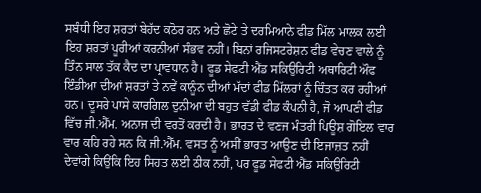ਸਬੰਧੀ ਇਹ ਸ਼ਰਤਾਂ ਬੇਹੱਦ ਕਠੋਰ ਹਨ ਅਤੇ ਛੋਟੇ ਤੇ ਦਰਮਿਆਨੇ ਫੀਡ ਮਿੱਲ ਮਾਲਕ ਲਈ ਇਹ ਸ਼ਰਤਾਂ ਪੂਰੀਆਂ ਕਰਨੀਆਂ ਸੰਭਵ ਨਹੀਂ। ਬਿਨਾਂ ਰਜਿਸਟਰੇਸ਼ਨ ਫੀਡ ਵੇਚਣ ਵਾਲੇ ਨੂੰ ਤਿੰਨ ਸਾਲ ਤੱਕ ਕੈਦ ਦਾ ਪ੍ਰਾਵਧਾਨ ਹੈ। ਫੂਡ ਸੇਫਟੀ ਐਂਡ ਸਕਿਉਰਿਟੀ ਅਥਾਰਿਟੀ ਔਫ ਇੰਡੀਆ ਦੀਆਂ ਸ਼ਰਤਾਂ ਤੇ ਨਵੇਂ ਕਾਨੂੰਨ ਦੀਆਂ ਮੱਦਾਂ ਫੀਡ ਮਿੱਲਰਾਂ ਨੂੰ ਚਿੰਤਤ ਕਰ ਰਹੀਆਂ ਹਨ। ਦੂਸਰੇ ਪਾਸੇ ਕਾਰਗਿਲ ਦੁਨੀਆ ਦੀ ਬਹੁਤ ਵੱਡੀ ਫੀਡ ਕੰਪਨੀ ਹੈ, ਜੋ ਆਪਣੀ ਫੀਡ ਵਿੱਚ ਜੀ.ਐੱਮ. ਅਨਾਜ ਦੀ ਵਰਤੋਂ ਕਰਦੀ ਹੈ। ਭਾਰਤ ਦੇ ਵਣਜ ਮੰਤਰੀ ਪਿਊਸ਼ ਗੋਇਲ ਵਾਰ ਵਾਰ ਕਹਿ ਰਹੇ ਸਨ ਕਿ ਜੀ.ਐੱਮ. ਵਸਤ ਨੂੰ ਅਸੀਂ ਭਾਰਤ ਆਉਣ ਦੀ ਇਜਾਜ਼ਤ ਨਹੀਂ ਦੇਵਾਂਗੇ ਕਿਉਂਕਿ ਇਹ ਸਿਹਤ ਲਈ ਠੀਕ ਨਹੀਂ, ਪਰ ਫੂਡ ਸੇਫਟੀ ਐਂਡ ਸਕਿਉਰਿਟੀ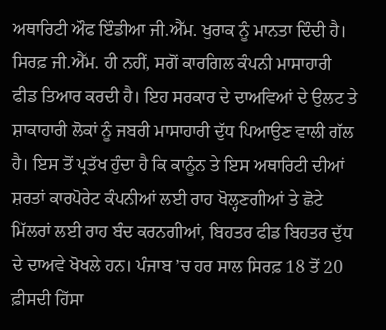ਅਥਾਰਿਟੀ ਔਫ ਇੰਡੀਆ ਜੀ.ਐੱਮ. ਖੁਰਾਕ ਨੂੰ ਮਾਨਤਾ ਦਿੰਦੀ ਹੈ।
ਸਿਰਫ਼ ਜੀ.ਐੱਮ. ਹੀ ਨਹੀਂ, ਸਗੋਂ ਕਾਰਗਿਲ ਕੰਪਨੀ ਮਾਸਾਹਾਰੀ ਫੀਡ ਤਿਆਰ ਕਰਦੀ ਹੈ। ਇਹ ਸਰਕਾਰ ਦੇ ਦਾਅਵਿਆਂ ਦੇ ਉਲਟ ਤੇ ਸ਼ਾਕਾਹਾਰੀ ਲੋਕਾਂ ਨੂੰ ਜਬਰੀ ਮਾਸਾਹਾਰੀ ਦੁੱਧ ਪਿਆਉਣ ਵਾਲੀ ਗੱਲ ਹੈ। ਇਸ ਤੋਂ ਪ੍ਰਤੱਖ ਹੁੰਦਾ ਹੈ ਕਿ ਕਾਨੂੰਨ ਤੇ ਇਸ ਅਥਾਰਿਟੀ ਦੀਆਂ ਸ਼ਰਤਾਂ ਕਾਰਪੋਰੇਟ ਕੰਪਨੀਆਂ ਲਈ ਰਾਹ ਖੋਲ੍ਹਣਗੀਆਂ ਤੇ ਛੋਟੇ ਮਿੱਲਰਾਂ ਲਈ ਰਾਹ ਬੰਦ ਕਰਨਗੀਆਂ, ਬਿਹਤਰ ਫੀਡ ਬਿਹਤਰ ਦੁੱਧ ਦੇ ਦਾਅਵੇ ਖੋਖਲੇ ਹਨ। ਪੰਜਾਬ ’ਚ ਹਰ ਸਾਲ ਸਿਰਫ਼ 18 ਤੋਂ 20 ਫ਼ੀਸਦੀ ਹਿੱਸਾ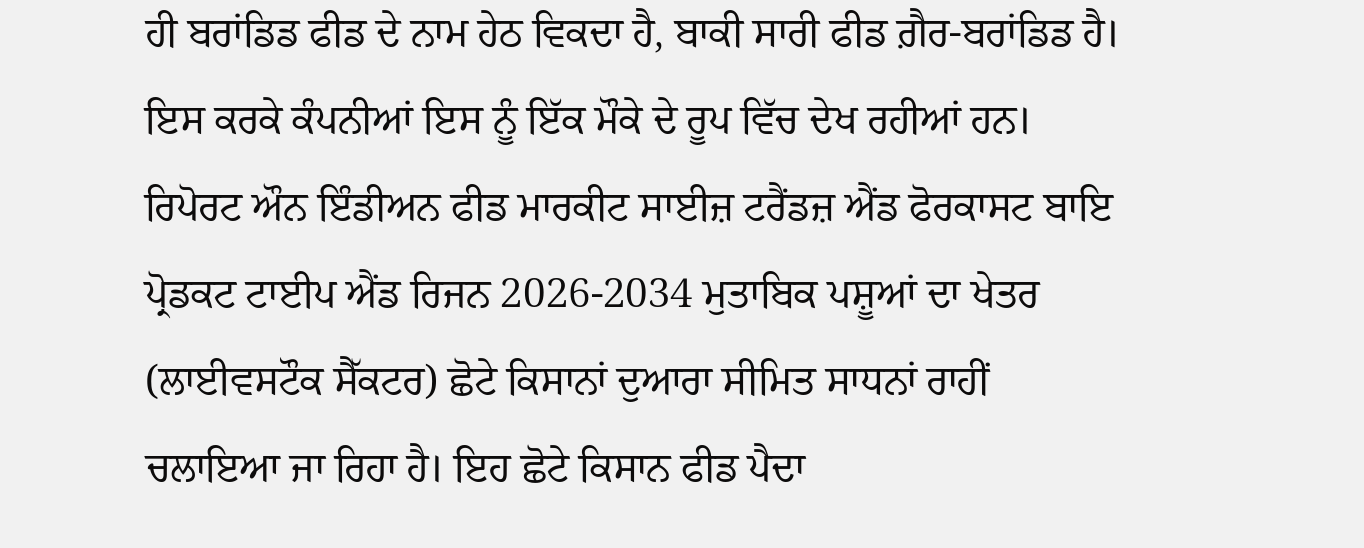ਹੀ ਬਰਾਂਡਿਡ ਫੀਡ ਦੇ ਨਾਮ ਹੇਠ ਵਿਕਦਾ ਹੈ, ਬਾਕੀ ਸਾਰੀ ਫੀਡ ਗ਼ੈਰ-ਬਰਾਂਡਿਡ ਹੈ। ਇਸ ਕਰਕੇ ਕੰਪਨੀਆਂ ਇਸ ਨੂੰ ਇੱਕ ਮੌਕੇ ਦੇ ਰੂਪ ਵਿੱਚ ਦੇਖ ਰਹੀਆਂ ਹਨ।
ਰਿਪੋਰਟ ਔਨ ਇੰਡੀਅਨ ਫੀਡ ਮਾਰਕੀਟ ਸਾਈਜ਼ ਟਰੈਂਡਜ਼ ਐਂਡ ਫੋਰਕਾਸਟ ਬਾਇ ਪ੍ਰੋਡਕਟ ਟਾਈਪ ਐਂਡ ਰਿਜਨ 2026-2034 ਮੁਤਾਬਿਕ ਪਸ਼ੂਆਂ ਦਾ ਖੇਤਰ (ਲਾਈਵਸਟੌਕ ਸੈੱਕਟਰ) ਛੋਟੇ ਕਿਸਾਨਾਂ ਦੁਆਰਾ ਸੀਮਿਤ ਸਾਧਨਾਂ ਰਾਹੀਂ ਚਲਾਇਆ ਜਾ ਰਿਹਾ ਹੈ। ਇਹ ਛੋਟੇ ਕਿਸਾਨ ਫੀਡ ਪੈਦਾ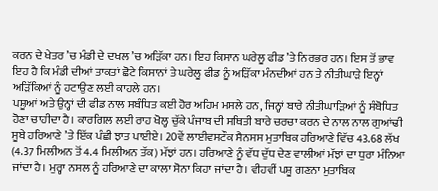ਕਰਨ ਦੇ ਖੇਤਰ ’ਚ ਮੰਡੀ ਦੇ ਦਖਲ ’ਚ ਅੜਿੱਕਾ ਹਨ। ਇਹ ਕਿਸਾਨ ਘਰੇਲੂ ਫੀਡ ’ਤੇ ਨਿਰਭਰ ਹਨ। ਇਸ ਤੋਂ ਭਾਵ ਇਹ ਹੈ ਕਿ ਮੰਡੀ ਦੀਆਂ ਤਾਕਤਾਂ ਛੋਟੇ ਕਿਸਾਨਾਂ ਤੇ ਘਰੇਲੂ ਫੀਡ ਨੂੰ ਅੜਿੱਕਾ ਮੰਨਦੀਆਂ ਹਨ ਤੇ ਨੀਤੀਘਾੜੇ ਇਨ੍ਹਾਂ ਅੜਿੱਕਿਆਂ ਨੂੰ ਹਟਾਉਣ ਲਈ ਕਾਹਲੇ ਹਨ।
ਪਸ਼ੂਆਂ ਅਤੇ ਉਨ੍ਹਾਂ ਦੀ ਫੀਡ ਨਾਲ ਸਬੰਧਿਤ ਕਈ ਹੋਰ ਅਹਿਮ ਮਸਲੇ ਹਨ, ਜਿਨ੍ਹਾਂ ਬਾਰੇ ਨੀਤੀਘਾੜਿਆਂ ਨੂੰ ਸੰਬੋਧਿਤ ਹੋਣਾ ਚਾਹੀਦਾ ਹੈ। ਕਾਰਗਿਲ ਲਈ ਰਾਹ ਖੋਲ੍ਹ ਚੁੱਕੇ ਪੰਜਾਬ ਦੀ ਸਥਿਤੀ ਬਾਰੇ ਚਰਚਾ ਕਰਨ ਦੇ ਨਾਲ ਨਾਲ ਗੁਆਂਢੀ ਸੂਬੇ ਹਰਿਆਣੇ ’ਤੇ ਇੱਕ ਪੰਛੀ ਝਾਤ ਪਾਈਏ। 20ਵੇਂ ਲਾਈਵਸਟੌਕ ਸੈਨਸਸ ਮੁਤਾਬਿਕ ਹਰਿਆਣੇ ਵਿੱਚ 43.68 ਲੱਖ (4.37 ਮਿਲੀਅਨ ਤੋਂ 4.4 ਮਿਲੀਅਨ ਤੱਕ) ਮੱਝਾਂ ਹਨ। ਹਰਿਆਣੇ ਨੂੰ ਵੱਧ ਦੁੱਧ ਦੇਣ ਵਾਲੀਆਂ ਮੱਝਾਂ ਦਾ ਧੁਰਾ ਮੰਨਿਆ ਜਾਂਦਾ ਹੈ। ਮੁਰ੍ਹਾ ਨਸਲ ਨੂੰ ਹਰਿਆਣੇ ਦਾ ਕਾਲਾ ਸੋਨਾ ਕਿਹਾ ਜਾਂਦਾ ਹੈ। ਵੀਹਵੀਂ ਪਸ਼ੂ ਗਣਨਾ ਮੁਤਾਬਿਕ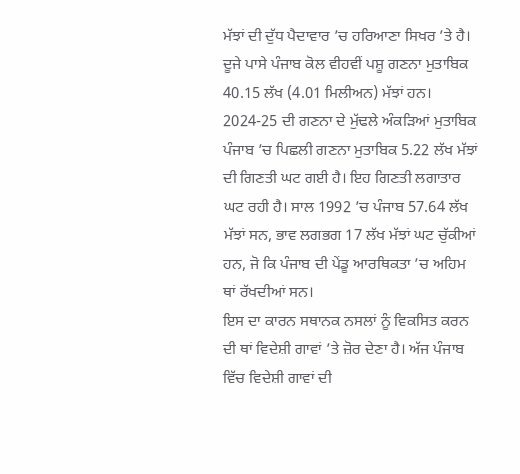ਮੱਝਾਂ ਦੀ ਦੁੱਧ ਪੈਦਾਵਾਰ ’ਚ ਹਰਿਆਣਾ ਸਿਖਰ ’ਤੇ ਹੈ। ਦੂਜੇ ਪਾਸੇ ਪੰਜਾਬ ਕੋਲ ਵੀਹਵੀਂ ਪਸ਼ੂ ਗਣਨਾ ਮੁਤਾਬਿਕ 40.15 ਲੱਖ (4.01 ਮਿਲੀਅਨ) ਮੱਝਾਂ ਹਨ। 2024-25 ਦੀ ਗਣਨਾ ਦੇ ਮੁੱਢਲੇ ਅੰਕੜਿਆਂ ਮੁਤਾਬਿਕ ਪੰਜਾਬ ’ਚ ਪਿਛਲੀ ਗਣਨਾ ਮੁਤਾਬਿਕ 5.22 ਲੱਖ ਮੱਝਾਂ ਦੀ ਗਿਣਤੀ ਘਟ ਗਈ ਹੈ। ਇਹ ਗਿਣਤੀ ਲਗਾਤਾਰ ਘਟ ਰਹੀ ਹੈ। ਸਾਲ 1992 ’ਚ ਪੰਜਾਬ 57.64 ਲੱਖ ਮੱਝਾਂ ਸਨ, ਭਾਵ ਲਗਭਗ 17 ਲੱਖ ਮੱਝਾਂ ਘਟ ਚੁੱਕੀਆਂ ਹਨ, ਜੋ ਕਿ ਪੰਜਾਬ ਦੀ ਪੇਂਡੂ ਆਰਥਿਕਤਾ ’ਚ ਅਹਿਮ ਥਾਂ ਰੱਖਦੀਆਂ ਸਨ।
ਇਸ ਦਾ ਕਾਰਨ ਸਥਾਨਕ ਨਸਲਾਂ ਨੂੰ ਵਿਕਸਿਤ ਕਰਨ ਦੀ ਥਾਂ ਵਿਦੇਸ਼ੀ ਗਾਵਾਂ ’ਤੇ ਜ਼ੋਰ ਦੇਣਾ ਹੈ। ਅੱਜ ਪੰਜਾਬ ਵਿੱਚ ਵਿਦੇਸ਼ੀ ਗਾਵਾਂ ਦੀ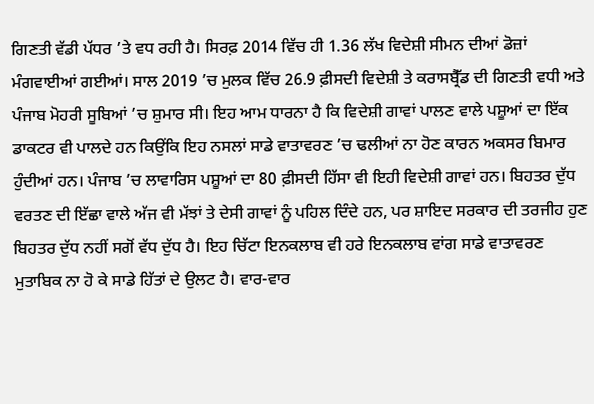ਗਿਣਤੀ ਵੱਡੀ ਪੱਧਰ ’ਤੇ ਵਧ ਰਹੀ ਹੈ। ਸਿਰਫ਼ 2014 ਵਿੱਚ ਹੀ 1.36 ਲੱਖ ਵਿਦੇਸ਼ੀ ਸੀਮਨ ਦੀਆਂ ਡੋਜ਼ਾਂ ਮੰਗਵਾਈਆਂ ਗਈਆਂ। ਸਾਲ 2019 ’ਚ ਮੁਲਕ ਵਿੱਚ 26.9 ਫ਼ੀਸਦੀ ਵਿਦੇਸ਼ੀ ਤੇ ਕਰਾਸਬ੍ਰੈੱਡ ਦੀ ਗਿਣਤੀ ਵਧੀ ਅਤੇ ਪੰਜਾਬ ਮੋਹਰੀ ਸੂਬਿਆਂ ’ਚ ਸ਼ੁਮਾਰ ਸੀ। ਇਹ ਆਮ ਧਾਰਨਾ ਹੈ ਕਿ ਵਿਦੇਸ਼ੀ ਗਾਵਾਂ ਪਾਲਣ ਵਾਲੇ ਪਸ਼ੂਆਂ ਦਾ ਇੱਕ ਡਾਕਟਰ ਵੀ ਪਾਲਦੇ ਹਨ ਕਿਉਂਕਿ ਇਹ ਨਸਲਾਂ ਸਾਡੇ ਵਾਤਾਵਰਣ ’ਚ ਢਲੀਆਂ ਨਾ ਹੋਣ ਕਾਰਨ ਅਕਸਰ ਬਿਮਾਰ ਹੁੰਦੀਆਂ ਹਨ। ਪੰਜਾਬ ’ਚ ਲਾਵਾਰਿਸ ਪਸ਼ੂਆਂ ਦਾ 80 ਫ਼ੀਸਦੀ ਹਿੱਸਾ ਵੀ ਇਹੀ ਵਿਦੇਸ਼ੀ ਗਾਵਾਂ ਹਨ। ਬਿਹਤਰ ਦੁੱਧ ਵਰਤਣ ਦੀ ਇੱਛਾ ਵਾਲੇ ਅੱਜ ਵੀ ਮੱਝਾਂ ਤੇ ਦੇਸੀ ਗਾਵਾਂ ਨੂੰ ਪਹਿਲ ਦਿੰਦੇ ਹਨ, ਪਰ ਸ਼ਾਇਦ ਸਰਕਾਰ ਦੀ ਤਰਜੀਹ ਹੁਣ ਬਿਹਤਰ ਦੁੱਧ ਨਹੀਂ ਸਗੋਂ ਵੱਧ ਦੁੱਧ ਹੈ। ਇਹ ਚਿੱਟਾ ਇਨਕਲਾਬ ਵੀ ਹਰੇ ਇਨਕਲਾਬ ਵਾਂਗ ਸਾਡੇ ਵਾਤਾਵਰਣ ਮੁਤਾਬਿਕ ਨਾ ਹੋ ਕੇ ਸਾਡੇ ਹਿੱਤਾਂ ਦੇ ਉਲਟ ਹੈ। ਵਾਰ-ਵਾਰ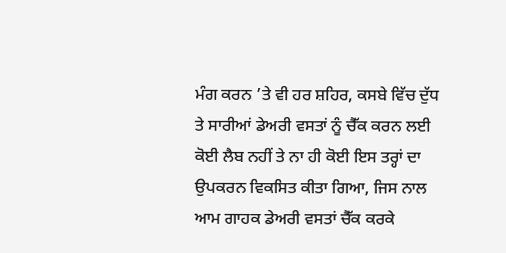ਮੰਗ ਕਰਨ ’ਤੇ ਵੀ ਹਰ ਸ਼ਹਿਰ, ਕਸਬੇ ਵਿੱਚ ਦੁੱਧ ਤੇ ਸਾਰੀਆਂ ਡੇਅਰੀ ਵਸਤਾਂ ਨੂੰ ਚੈੱਕ ਕਰਨ ਲਈ ਕੋਈ ਲੈਬ ਨਹੀਂ ਤੇ ਨਾ ਹੀ ਕੋਈ ਇਸ ਤਰ੍ਹਾਂ ਦਾ ਉਪਕਰਨ ਵਿਕਸਿਤ ਕੀਤਾ ਗਿਆ, ਜਿਸ ਨਾਲ ਆਮ ਗਾਹਕ ਡੇਅਰੀ ਵਸਤਾਂ ਚੈੱਕ ਕਰਕੇ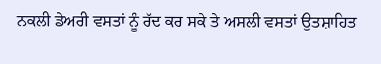ਨਕਲੀ ਡੇਅਰੀ ਵਸਤਾਂ ਨੂੰ ਰੱਦ ਕਰ ਸਕੇ ਤੇ ਅਸਲੀ ਵਸਤਾਂ ਉਤਸ਼ਾਹਿਤ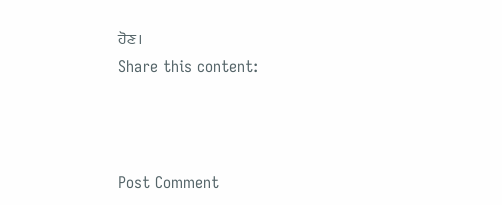ਹੋਣ।
Share this content:



Post Comment